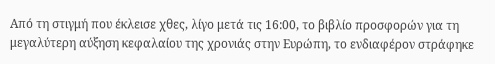Από τη στιγμή που έκλεισε χθες, λίγο μετά τις 16:00, το βιβλίο προσφορών για τη μεγαλύτερη αύξηση κεφαλαίου της χρονιάς στην Ευρώπη, το ενδιαφέρον στράφηκε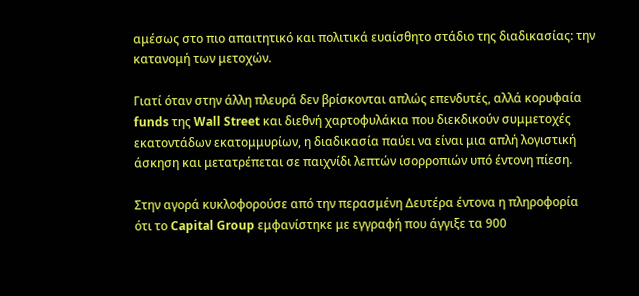αμέσως στο πιο απαιτητικό και πολιτικά ευαίσθητο στάδιο της διαδικασίας: την κατανομή των μετοχών.

Γιατί όταν στην άλλη πλευρά δεν βρίσκονται απλώς επενδυτές, αλλά κορυφαία funds της Wall Street και διεθνή χαρτοφυλάκια που διεκδικούν συμμετοχές εκατοντάδων εκατομμυρίων, η διαδικασία παύει να είναι μια απλή λογιστική άσκηση και μετατρέπεται σε παιχνίδι λεπτών ισορροπιών υπό έντονη πίεση.

Στην αγορά κυκλοφορούσε από την περασμένη Δευτέρα έντονα η πληροφορία ότι το Capital Group εμφανίστηκε με εγγραφή που άγγιξε τα 900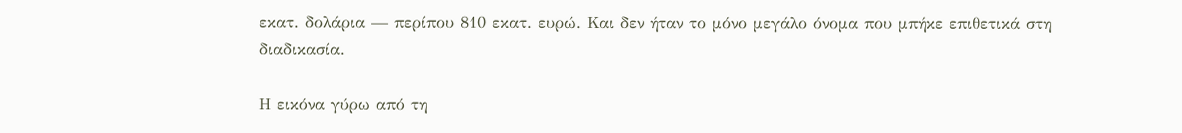εκατ. δολάρια — περίπου 810 εκατ. ευρώ. Και δεν ήταν το μόνο μεγάλο όνομα που μπήκε επιθετικά στη διαδικασία.

Η εικόνα γύρω από τη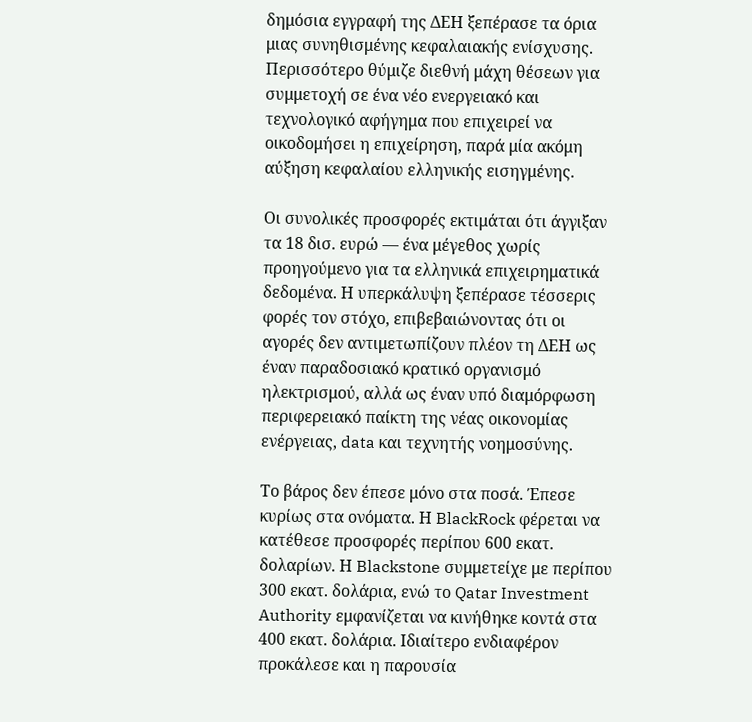δημόσια εγγραφή της ΔΕΗ ξεπέρασε τα όρια μιας συνηθισμένης κεφαλαιακής ενίσχυσης. Περισσότερο θύμιζε διεθνή μάχη θέσεων για συμμετοχή σε ένα νέο ενεργειακό και τεχνολογικό αφήγημα που επιχειρεί να οικοδομήσει η επιχείρηση, παρά μία ακόμη αύξηση κεφαλαίου ελληνικής εισηγμένης.

Οι συνολικές προσφορές εκτιμάται ότι άγγιξαν τα 18 δισ. ευρώ — ένα μέγεθος χωρίς προηγούμενο για τα ελληνικά επιχειρηματικά δεδομένα. Η υπερκάλυψη ξεπέρασε τέσσερις φορές τον στόχο, επιβεβαιώνοντας ότι οι αγορές δεν αντιμετωπίζουν πλέον τη ΔΕΗ ως έναν παραδοσιακό κρατικό οργανισμό ηλεκτρισμού, αλλά ως έναν υπό διαμόρφωση περιφερειακό παίκτη της νέας οικονομίας ενέργειας, data και τεχνητής νοημοσύνης.

Το βάρος δεν έπεσε μόνο στα ποσά. Έπεσε κυρίως στα ονόματα. Η BlackRock φέρεται να κατέθεσε προσφορές περίπου 600 εκατ. δολαρίων. Η Blackstone συμμετείχε με περίπου 300 εκατ. δολάρια, ενώ το Qatar Investment Authority εμφανίζεται να κινήθηκε κοντά στα 400 εκατ. δολάρια. Ιδιαίτερο ενδιαφέρον προκάλεσε και η παρουσία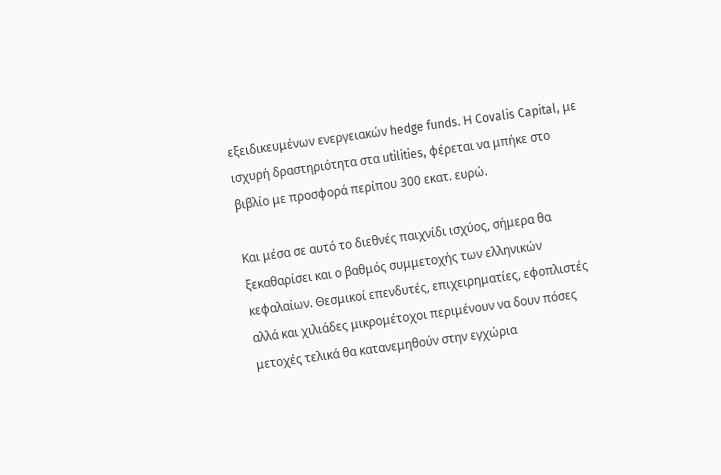εξειδικευμένων ενεργειακών hedge funds. Η Covalis Capital, με ισχυρή δραστηριότητα στα utilities, φέρεται να μπήκε στο βιβλίο με προσφορά περίπου 300 εκατ. ευρώ.

Και μέσα σε αυτό το διεθνές παιχνίδι ισχύος, σήμερα θα ξεκαθαρίσει και ο βαθμός συμμετοχής των ελληνικών κεφαλαίων. Θεσμικοί επενδυτές, επιχειρηματίες, εφοπλιστές αλλά και χιλιάδες μικρομέτοχοι περιμένουν να δουν πόσες μετοχές τελικά θα κατανεμηθούν στην εγχώρια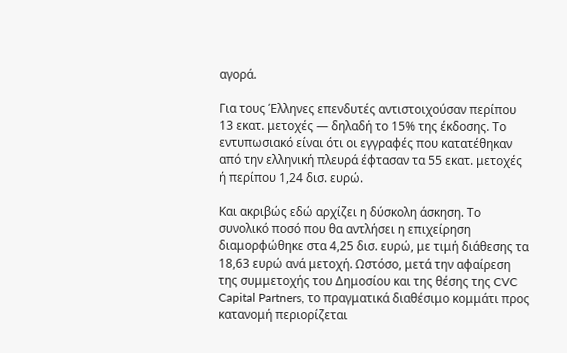αγορά.

Για τους Έλληνες επενδυτές αντιστοιχούσαν περίπου 13 εκατ. μετοχές — δηλαδή το 15% της έκδοσης. Το εντυπωσιακό είναι ότι οι εγγραφές που κατατέθηκαν από την ελληνική πλευρά έφτασαν τα 55 εκατ. μετοχές ή περίπου 1,24 δισ. ευρώ.

Και ακριβώς εδώ αρχίζει η δύσκολη άσκηση. Το συνολικό ποσό που θα αντλήσει η επιχείρηση διαμορφώθηκε στα 4,25 δισ. ευρώ, με τιμή διάθεσης τα 18,63 ευρώ ανά μετοχή. Ωστόσο, μετά την αφαίρεση της συμμετοχής του Δημοσίου και της θέσης της CVC Capital Partners, το πραγματικά διαθέσιμο κομμάτι προς κατανομή περιορίζεται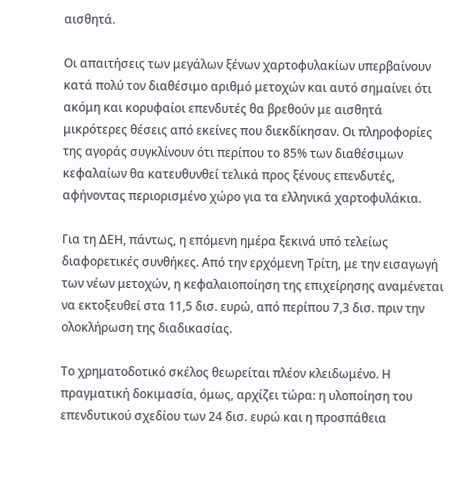αισθητά.

Οι απαιτήσεις των μεγάλων ξένων χαρτοφυλακίων υπερβαίνουν κατά πολύ τον διαθέσιμο αριθμό μετοχών και αυτό σημαίνει ότι ακόμη και κορυφαίοι επενδυτές θα βρεθούν με αισθητά μικρότερες θέσεις από εκείνες που διεκδίκησαν. Οι πληροφορίες της αγοράς συγκλίνουν ότι περίπου το 85% των διαθέσιμων κεφαλαίων θα κατευθυνθεί τελικά προς ξένους επενδυτές, αφήνοντας περιορισμένο χώρο για τα ελληνικά χαρτοφυλάκια.

Για τη ΔΕΗ, πάντως, η επόμενη ημέρα ξεκινά υπό τελείως διαφορετικές συνθήκες. Από την ερχόμενη Τρίτη, με την εισαγωγή των νέων μετοχών, η κεφαλαιοποίηση της επιχείρησης αναμένεται να εκτοξευθεί στα 11,5 δισ. ευρώ, από περίπου 7,3 δισ. πριν την ολοκλήρωση της διαδικασίας.

Το χρηματοδοτικό σκέλος θεωρείται πλέον κλειδωμένο. Η πραγματική δοκιμασία, όμως, αρχίζει τώρα: η υλοποίηση του επενδυτικού σχεδίου των 24 δισ. ευρώ και η προσπάθεια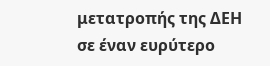μετατροπής της ΔΕΗ σε έναν ευρύτερο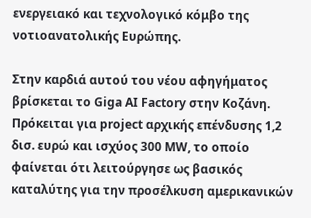ενεργειακό και τεχνολογικό κόμβο της νοτιοανατολικής Ευρώπης.

Στην καρδιά αυτού του νέου αφηγήματος βρίσκεται το Giga AI Factory στην Κοζάνη. Πρόκειται για project αρχικής επένδυσης 1,2 δισ. ευρώ και ισχύος 300 MW, το οποίο φαίνεται ότι λειτούργησε ως βασικός καταλύτης για την προσέλκυση αμερικανικών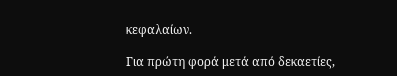κεφαλαίων.

Για πρώτη φορά μετά από δεκαετίες,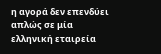η αγορά δεν επενδύει απλώς σε μία ελληνική εταιρεία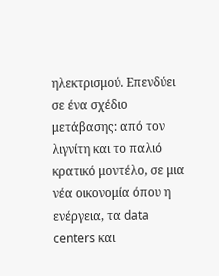ηλεκτρισμού. Επενδύει σε ένα σχέδιο μετάβασης: από τον λιγνίτη και το παλιό κρατικό μοντέλο, σε μια νέα οικονομία όπου η ενέργεια, τα data centers και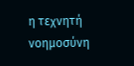η τεχνητή νοημοσύνη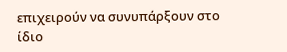επιχειρούν να συνυπάρξουν στο ίδιο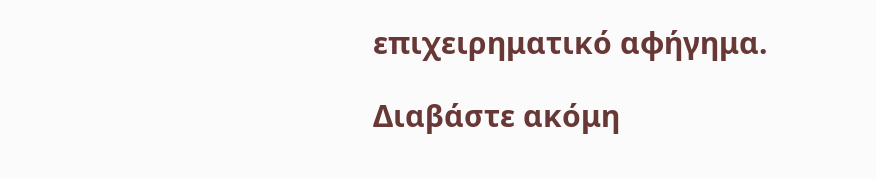επιχειρηματικό αφήγημα.

Διαβάστε ακόμη